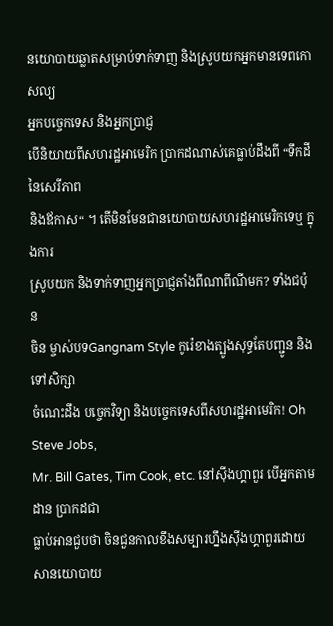នយោបាយឆ្លាតសម្រាប់ទាក់ទាញ និងស្រូបយកអ្នកមានទេពកោសល្យ
អ្នកបច្ចេកទេស និងអ្នកប្រាជ្ញ
បើនិយាយពីសហរដ្ឋអាមេរិក ប្រាកដណាស់គេធ្លាប់ដឹងពី “ទឹកដីនៃសេរីភាព
និងឪកាស“ ។ តើមិនមែនជានយោបាយសហរដ្ឋអាមេរិកទេឬ ក្នុងការ
ស្រូបយក និងទាក់ទាញអ្នកប្រាជ្ញតាំងពីណាពីណីមក? ទាំងជប៉ុន
ចិន ម្ចាស់បទGangnam Style កូរ៉េខាងត្បូងសុទ្ធតែបញ្ជូន និងទៅសិក្សា
ចំណេះដឹង បច្ចេកវិទ្យា និងបច្ចេកទេសពីសហរដ្ឋអាមេរិក! Oh Steve Jobs,
Mr. Bill Gates, Tim Cook, etc. នៅស៊ីងហ្គាពួរ បើអ្នកតាមដាន ប្រាកដជា
ធ្លាប់អានជួបថា ចិនជួនកាលខឹងសម្បារហ្នឹងស៊ីងហ្គាពួរដោយសានយោបាយ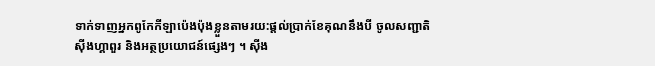ទាក់ទាញអ្នកពូកែកីឡាប៉េងប៉ុងខ្លួនតាមរយ:ផ្តល់ប្រាក់ខែគុណនឹងបី ចូលសញ្ជាតិ
ស៊ីងហ្គាពួរ និងអត្ថប្រយោជន៍ផ្សេងៗ ។ ស៊ីង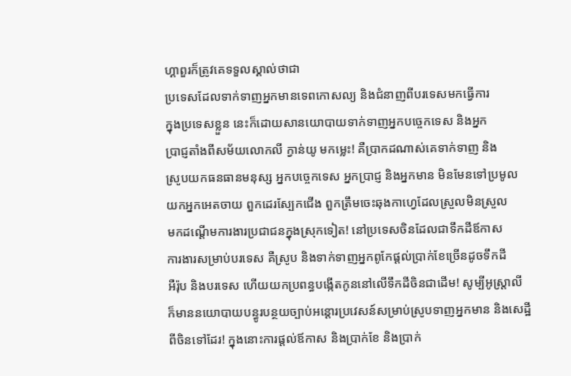ហ្គាពួរក៏ត្រូវគេទទួលស្គាល់ថាជា
ប្រទេសដែលទាក់ទាញអ្នកមានទេពកោសល្យ និងជំនាញពីបរទេសមកធ្វើការ
ក្នុងប្រទេសខ្លួន នេះក៏ដោយសានយោបាយទាក់ទាញអ្នកបច្ចេកទេស និងអ្នក
ប្រាជ្ញតាំងពីសម័យលោកលី ក្វាន់យូ មកម្លេះ! គឺប្រាកដណាស់គេទាក់ទាញ និង
ស្រូបយកធនធានមនុស្ស អ្នកបច្ចេកទេស អ្នកប្រាជ្ញ និងអ្នកមាន មិនមែនទៅប្រមូល
យកអ្នកអេតចាយ ពួកដេរស្បែកជើង ពួកត្រឹមចេះឆុងកាហ្វេដែលស្រួលមិនស្រួល
មកដណ្តើមការងារប្រជាជនក្នុងស្រុកទៀត! នៅប្រទេសចិនដែលជាទឹកដីឪកាស
ការងារសម្រាប់បរទេស គឺស្រូប និងទាក់ទាញអ្នកពូកែផ្តល់ប្រាក់ខែច្រើនដូចទឹកដី
អឺរ៉ុប និងបរទេស ហើយយកប្រពន្ធបង្កើតកូននៅលើទឹកដីចិនជាដើម! សូម្បីអូស្រ្តាលី
ក៏មាននយោបាយបន្ធូរបន្ថយច្បាប់អន្តោរប្រវេសន៍សម្រាប់ស្រូបទាញអ្នកមាន និងសេដ្ឋី
ពីចិនទៅដែរ! ក្នុងនោះការផ្តល់ឪកាស និងប្រាក់ខែ និងប្រាក់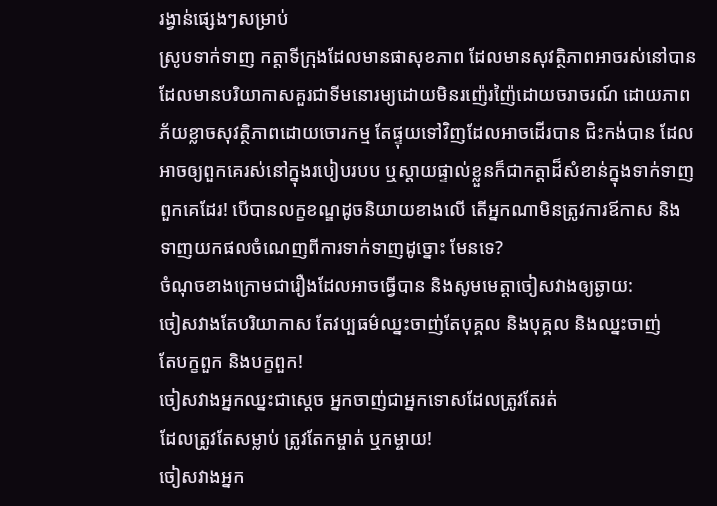រង្វាន់ផ្សេងៗសម្រាប់
ស្រូបទាក់ទាញ កត្តាទីក្រុងដែលមានផាសុខភាព ដែលមានសុវត្ថិភាពអាចរស់នៅបាន
ដែលមានបរិយាកាសគួរជាទីមនោរម្យដោយមិនរញ៉េរញ៉ៃដោយចរាចរណ៍ ដោយភាព
ភ័យខ្លាចសុវត្ថិភាពដោយចោរកម្ម តែផ្ទុយទៅវិញដែលអាចដើរបាន ជិះកង់បាន ដែល
អាចឲ្យពួកគេរស់នៅក្នុងរបៀបរបប ឬស្តាយផ្ទាល់ខ្លួនក៏ជាកត្តាដ៏សំខាន់ក្នុងទាក់ទាញ
ពួកគេដែរ! បើបានលក្ខខណ្ឌដូចនិយាយខាងលើ តើអ្នកណាមិនត្រូវការឪកាស និង
ទាញយកផលចំណេញពីការទាក់ទាញដូច្នោះ មែនទេ?
ចំណុចខាងក្រោមជារឿងដែលអាចធ្វើបាន និងសូមមេត្តាចៀសវាងឲ្យឆ្ងាយ:
ចៀសវាងតែបរិយាកាស តែវប្បធម៌ឈ្នះចាញ់តែបុគ្គល និងបុគ្គល និងឈ្នះចាញ់
តែបក្ខពួក និងបក្ខពួក!
ចៀសវាងអ្នកឈ្នះជាស្តេច អ្នកចាញ់ជាអ្នកទោសដែលត្រូវតែរត់
ដែលត្រូវតែសម្លាប់ ត្រូវតែកម្ចាត់ ឬកម្ចាយ!
ចៀសវាងអ្នក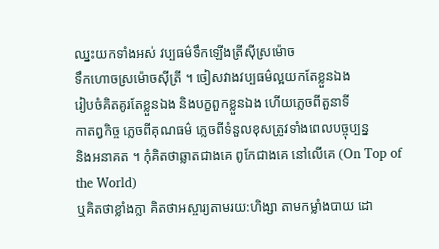ឈ្នះយកទាំងអស់ វប្បធម៌ទឹកឡើងត្រីស៊ីស្រម៉ោច
ទឹកហោចស្រម៉ោចស៊ីត្រី ។ ចៀសវាងវប្បធម៌ល្អយកតែខ្លួនឯង
រៀបចំគិតគូរតែខ្លួនឯង និងបក្ខពួកខ្លួនឯង ហើយភ្លេចពីតួនាទី
កាតព្វកិច្ច ភ្លេចពីគុណធម៌ ភ្លេចពីទំនួលខុសត្រូវទាំងពេលបច្ចុប្បន្ន
និងអនាគត ។ កុំគិតថាឆ្លាតជាងគេ ពូកែជាងគេ នៅលើគេ (On Top of the World)
ឬគិតថាខ្លាំងក្លា គិតថាអស្ចារ្យតាមរយ:ហិង្សា តាមកម្លាំងបាយ ដោ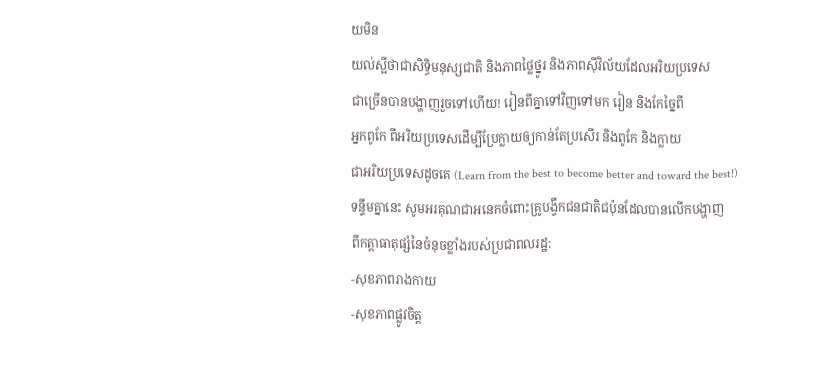យមិន
យល់ស្អីថាជាសិទ្ធិមនុស្សជាតិ និងភាពថ្លៃថ្នូរ និងភាពស៊ីវិល័យដែលអរិយប្រទេស
ជាច្រើនបានបង្ហាញរួចទៅហើយ! រៀនពីគ្នាទៅវិញទៅមក រៀន និងកែច្នៃពី
អ្នកពូកែ ពីអរិយប្រទេសដើម្បីប្រែក្លាយឲ្យកាន់តែប្រសើរ និងពូកែ និងក្លាយ
ជាអរិយប្រទេសដូចគេ (Learn from the best to become better and toward the best!)
ទន្ទឹមគ្នានេះ សូមអរគុណជាអនេកចំពោះគ្រូបង្វឹកជនជាតិជប៉ុនដែលបានលើកបង្ហាញ
ពីកត្តាធាតុផ្សំនៃចំនុចខ្លាំងរបស់ប្រជាពលរដ្ឋ:
-សុខភាពរាងកាយ
-សុខភាពផ្លូវចិត្ត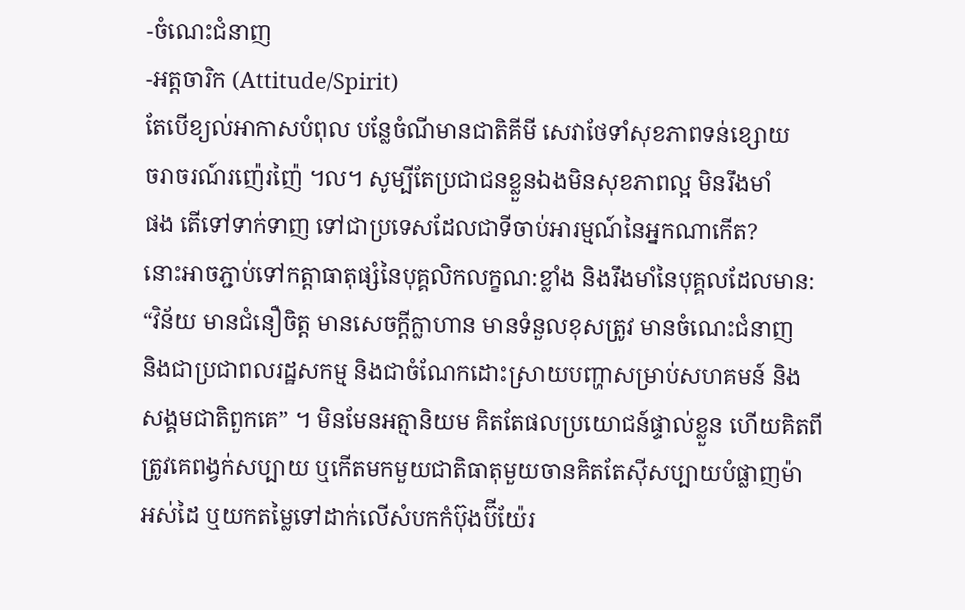-ចំណេះជំនាញ
-អត្តចារិក (Attitude/Spirit)
តែបើខ្យល់អាកាសបំពុល បន្លែចំណីមានជាតិគីមី សេវាថែទាំសុខភាពទន់ខ្សោយ
ចរាចរណ៍រញ៉េរញ៉ៃ ។ល។ សូម្បីតែប្រជាជនខ្លួនឯងមិនសុខភាពល្អ មិនរឹងមាំ
ផង តើទៅទាក់ទាញ ទៅជាប្រទេសដែលជាទីចាប់អារម្មណ៍នៃអ្នកណាកើត?
នោះអាចភ្ជាប់ទៅកត្តាធាតុផ្សំនៃបុគ្គលិកលក្ខណ:ខ្លាំង និងរឹងមាំនៃបុគ្គលដែលមាន:
“វិន័យ មានជំនឿចិត្ត មានសេចក្តីក្លាហាន មានទំនួលខុសត្រូវ មានចំណេះជំនាញ
និងជាប្រជាពលរដ្ឋសកម្ម និងជាចំណែកដោះស្រាយបញ្ហាសម្រាប់សហគមន៍ និង
សង្គមជាតិពួកគេ” ។ មិនមែនអត្មានិយម គិតតែផលប្រយោជន៍ផ្ទាល់ខ្លួន ហើយគិតពី
ត្រូវគេពង្វក់សប្បាយ ឬកើតមកមួយជាតិធាតុមួយចានគិតតែស៊ីសប្បាយបំផ្លាញម៉ា
អស់ដៃ ឬយកតម្លៃទៅដាក់លើសំបកកំប៊ុងប៊ីយ៉ែរ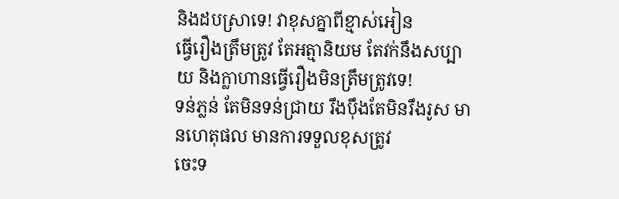និងដបស្រាទេ! វាខុសគ្នាពីខ្មាស់អៀន
ធ្វើរឿងត្រឹមត្រូវ តែអត្មានិយម តែវក់នឹងសប្បាយ និងក្លាហានធ្វើរឿងមិនត្រឹមត្រូវទេ!
ទន់ភ្លន់ តែមិនទន់ជ្រាយ រឹងប៉ឹងតែមិនរឹងរូស មានហេតុផល មានការទទួលខុសត្រូវ
ចេះទ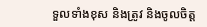ទួលទាំងខុស និងត្រូវ និងចូលចិត្ត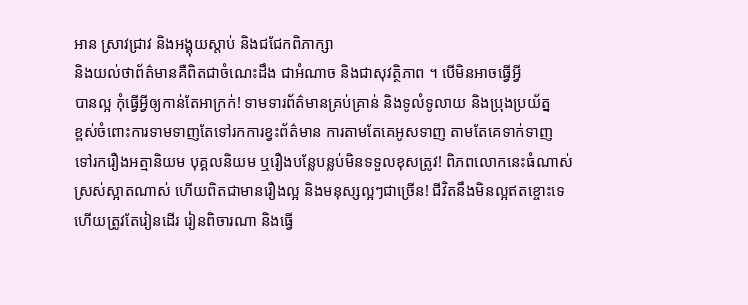អាន ស្រាវជ្រាវ និងអង្គុយស្តាប់ និងជជែកពិភាក្សា
និងយល់ថាព័ត៌មានគឺពិតជាចំណេះដឹង ជាអំណាច និងជាសុវត្ថិភាព ។ បើមិនអាចធ្វើអ្វី
បានល្អ កុំធ្វើអ្វីឲ្យកាន់តែអាក្រក់! ទាមទារព័ត៌មានគ្រប់គ្រាន់ និងទូលំទូលាយ និងប្រុងប្រយ័ត្ន
ខ្ពស់ចំពោះការទាមទាញតែទៅរកការខ្វះព័ត៌មាន ការតាមតែគេអូសទាញ តាមតែគេទាក់ទាញ
ទៅរករឿងអត្មានិយម បុគ្គលនិយម ឬរឿងបន្លែបន្លប់មិនទទួលខុសត្រូវ! ពិភពលោកនេះធំណាស់
ស្រស់ស្អាតណាស់ ហើយពិតជាមានរឿងល្អ និងមនុស្សល្អៗជាច្រើន! ជីវិតនឹងមិនល្អឥតខ្ចោះទេ
ហើយត្រូវតែរៀនដើរ រៀនពិចារណា និងធ្វើ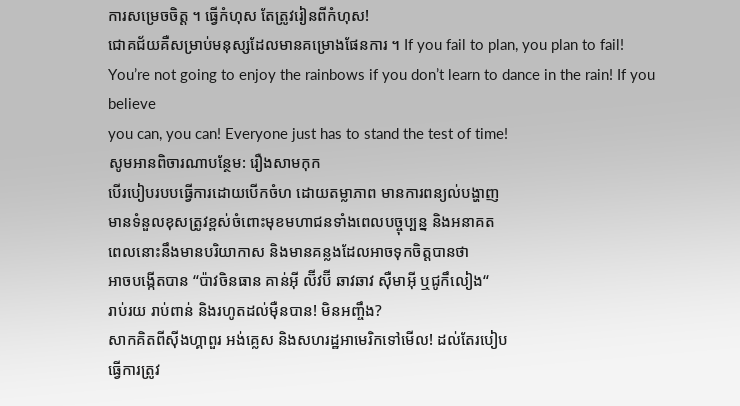ការសម្រេចចិត្ត ។ ធ្វើកំហុស តែត្រូវរៀនពីកំហុស!
ជោគជ័យគឺសម្រាប់មនុស្សដែលមានគម្រោងផែនការ ។ If you fail to plan, you plan to fail!
You’re not going to enjoy the rainbows if you don’t learn to dance in the rain! If you believe
you can, you can! Everyone just has to stand the test of time!
សូមអានពិចារណាបន្ថែម: រឿងសាមកុក
បើរបៀបរបបធ្វើការដោយបើកចំហ ដោយតម្លាភាព មានការពន្យល់បង្ហាញ
មានទំនួលខុសត្រូវខ្ពស់ចំពោះមុខមហាជនទាំងពេលបច្ចុប្បន្ន និងអនាគត
ពេលនោះនឹងមានបរិយាកាស និងមានគន្លងដែលអាចទុកចិត្តបានថា
អាចបង្កើតបាន “ប៉ាវចិនធាន គាន់អ៊ី ល៊ីវប៊ី ឆាវឆាវ ស៊ឺមាអ៊ី ឬជូកឹលៀង“
រាប់រយ រាប់ពាន់ និងរហូតដល់ម៉ឺនបាន! មិនអញ្ចឹង?
សាកគិតពីស៊ីងហ្គាពួរ អង់គ្លេស និងសហរដ្ឋអាមេរិកទៅមើល! ដល់តែរបៀប
ធ្វើការត្រូវ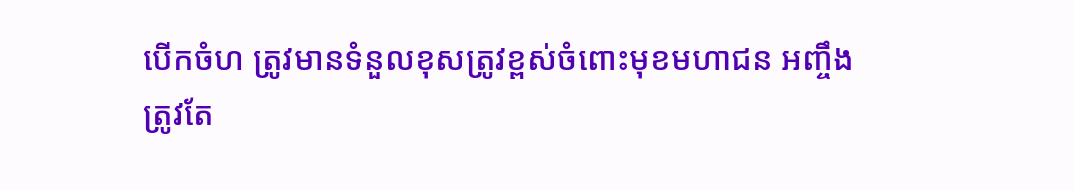បើកចំហ ត្រូវមានទំនួលខុសត្រូវខ្ពស់ចំពោះមុខមហាជន អញ្ចឹង
ត្រូវតែ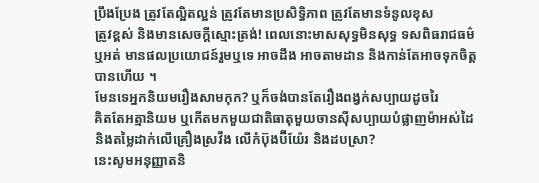ប្រឹងប្រែង ត្រូវតែល្អិតល្អន់ ត្រូវតែមានប្រសិទ្ធិភាព ត្រូវតែមានទំនូលខុស
ត្រូវខ្ពស់ និងមានសេចក្តីស្មោះត្រង់! ពេលនោះមាសសុទ្ធមិនសុទ្ធ ទសពិធរាជធម៌
ឬអត់ មានផលប្រយោជន៍រួមឬទេ អាចដឹង អាចតាមដាន និងកាន់តែអាចទុកចិត្ត
បានហើយ ។
មែនទេអ្នកនិយមរឿងសាមកុក? ឬក៏ចង់បានតែរឿងពង្វក់សប្បាយដូចរៃ
គិតតែអត្មានិយម ឬកើតមកមួយជាតិធាតុមួយចានស៊ីសប្បាយបំផ្លាញម៉ាអស់ដៃ
និងតម្លៃដាក់លើគ្រឿងស្រវឹង លើកំប៊ុងប៊ីយ៉ែរ និងដបស្រា?
នេះសូមអនុញ្ញាតនិ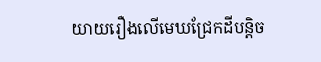យាយរឿងលើមេឃជ្រែកដីបន្តិច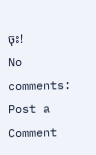ចុះ!
No comments:
Post a Comment